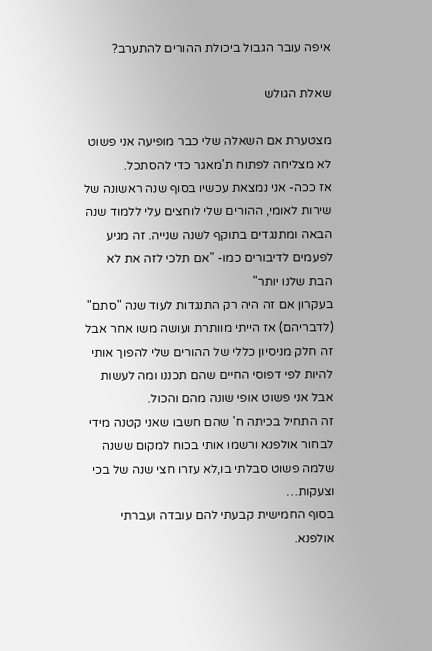איפה עובר הגבול ביכולת ההורים להתערב?

שאלת הגולש

מצטערת אם השאלה שלי כבר מופיעה אני פשוט לא מצליחה לפתוח ת'מאגר כדי להסתכל.
אז ככה- אני נמצאת עכשיו בסוף שנה ראשונה של שירות לאומי, ההורים שלי לוחצים עלי ללמוד שנה הבאה ומתנגדים בתוקף לשנה שנייה. זה מגיע לפעמים לדיבורים כמו- "אם תלכי לזה את לא הבת שלנו יותר"
בעקרון אם זה היה רק התנגדות לעוד שנה "סתם" (לדבריהם) אז הייתי מוותרת ועושה משו אחר אבל זה חלק מניסיון כללי של ההורים שלי להפוך אותי להיות לפי דפוסי החיים שהם תכננו ומה לעשות אבל אני פשוט אופי שונה מהם והכול.
זה התחיל בכיתה ח' שהם חשבו שאני קטנה מידי לבחור אולפנא ורשמו אותי בכוח למקום ששנה שלמה פשוט סבלתי בו,לא עזרו חצי שנה של בכי וצעקות…
בסוף החמישית קבעתי להם עובדה ועברתי אולפנא.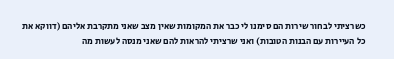כשרציתי לבחור שירות הם סימנו לי כבר את המקומות שאין מצב שאני מתקרבת אליהם (דווקא את כל העיירות עם הבנות הטובות) ואני שרציתי להראות להם שאני מנסה לעשות מה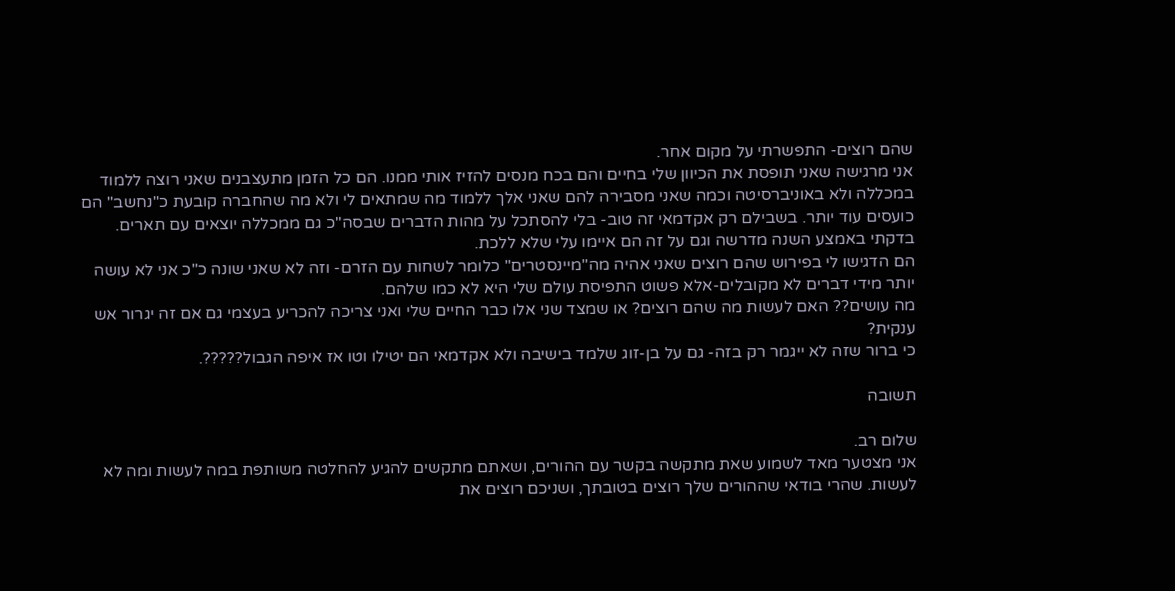שהם רוצים- התפשרתי על מקום אחר.
אני מרגישה שאני תופסת את הכיוון שלי בחיים והם בכח מנסים להזיז אותי ממנו. הם כל הזמן מתעצבנים שאני רוצה ללמוד במכללה ולא באוניברסיטה וכמה שאני מסבירה להם שאני אלך ללמוד מה שמתאים לי ולא מה שהחברה קובעת כ"נחשב" הם כועסים עוד יותר. בשבילם רק אקדמאי זה טוב- בלי להסתכל על מהות הדברים שבסה"כ גם ממכללה יוצאים עם תארים.
בדקתי באמצע השנה מדרשה וגם על זה הם איימו עלי שלא ללכת.
הם הדגישו לי בפירוש שהם רוצים שאני אהיה מה"מיינסטרים" כלומר לשחות עם הזרם- וזה לא שאני שונה כ"כ אני לא עושה יותר מידי דברים לא מקובלים-אלא פשוט התפיסת עולם שלי היא לא כמו שלהם.
מה עושים?? האם לעשות מה שהם רוצים? או שמצד שני אלו כבר החיים שלי ואני צריכה להכריע בעצמי גם אם זה יגרור אש ענקית?
כי ברור שזה לא ייגמר רק בזה- גם על בן-זוג שלמד בישיבה ולא אקדמאי הם יטילו וטו אז איפה הגבול?????.

תשובה

שלום רב.
אני מצטער מאד לשמוע שאת מתקשה בקשר עם ההורים, ושאתם מתקשים להגיע להחלטה משותפת במה לעשות ומה לא לעשות. שהרי בודאי שההורים שלך רוצים בטובתך, ושניכם רוצים את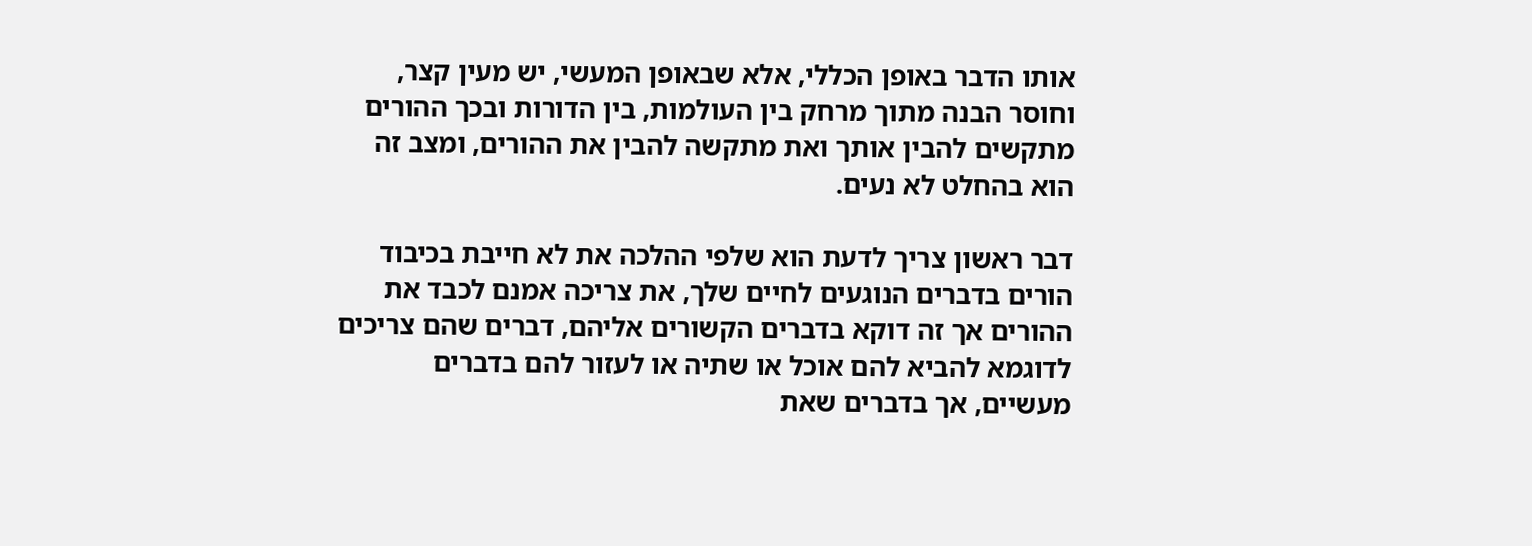אותו הדבר באופן הכללי, אלא שבאופן המעשי, יש מעין קצר, וחוסר הבנה מתוך מרחק בין העולמות, בין הדורות ובכך ההורים מתקשים להבין אותך ואת מתקשה להבין את ההורים, ומצב זה הוא בהחלט לא נעים.

דבר ראשון צריך לדעת הוא שלפי ההלכה את לא חייבת בכיבוד הורים בדברים הנוגעים לחיים שלך, את צריכה אמנם לכבד את ההורים אך זה דוקא בדברים הקשורים אליהם, דברים שהם צריכים לדוגמא להביא להם אוכל או שתיה או לעזור להם בדברים מעשיים, אך בדברים שאת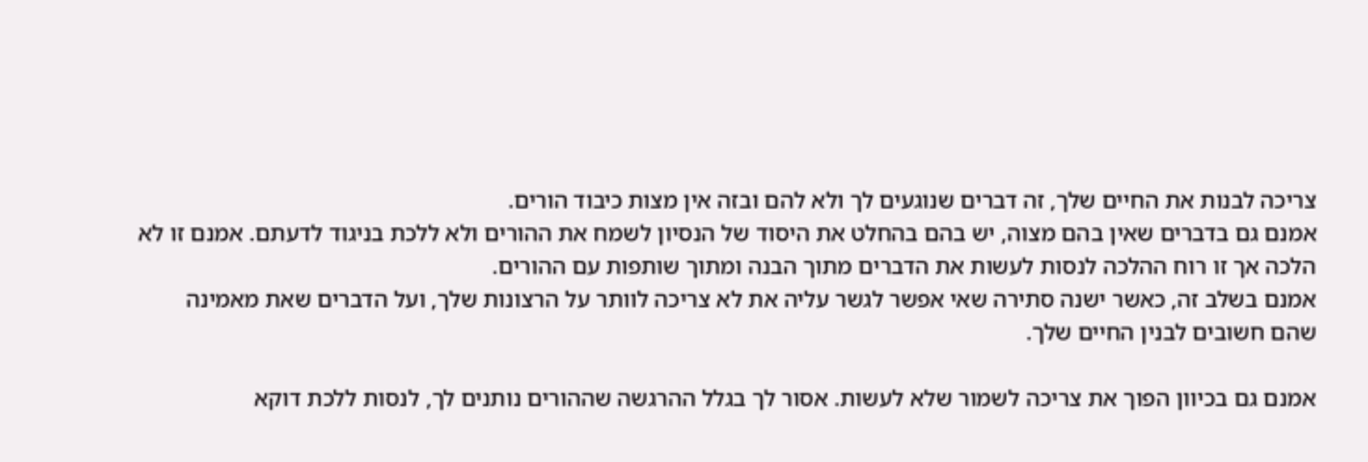צריכה לבנות את החיים שלך, זה דברים שנוגעים לך ולא להם ובזה אין מצות כיבוד הורים.
אמנם גם בדברים שאין בהם מצוה, יש בהם בהחלט את היסוד של הנסיון לשמח את ההורים ולא ללכת בניגוד לדעתם. אמנם זו לא הלכה אך זו רוח ההלכה לנסות לעשות את הדברים מתוך הבנה ומתוך שותפות עם ההורים.
אמנם בשלב זה, כאשר ישנה סתירה שאי אפשר לגשר עליה את לא צריכה לוותר על הרצונות שלך, ועל הדברים שאת מאמינה שהם חשובים לבנין החיים שלך.

אמנם גם בכיוון הפוך את צריכה לשמור שלא לעשות. אסור לך בגלל ההרגשה שההורים נותנים לך, לנסות ללכת דוקא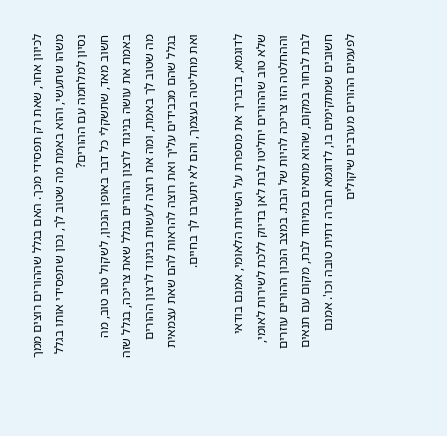לכיוון אחר, שאת רק תפסידי מכך. האם בגלל שההורים רוצים ממך משהו שתעשי, והוא באמת מה שטוב לך, נכון שתפסידי אותו בגלל נסיון למלחמה עם ההורים?
חשוב מאד, שתשקלי כל דבר באופן הנכון, לשקול טוב טוב, מה באמת את עושה בניגוד לרצון ההורים בגלל שאת צריכה, בגלל שזה מה שטוב לך באמת, ומה את רוצה לעשות בניגוד לרצון ההורים בגלל שהם מכבידים עליך ואת רוצה להראות להם שאת עצמאית ואת מחליטה בעצמך, והם לא יתערבו לך בחיים.

לדוגמא, בדבריך את מספרת על השירות הלאומי, אמנם בודאי שלא טוב שההורים יחליטו לבת לאן בדיוק ללכת לשירות לאומי, וההחלטה הזו צריכה להיות של הבת. במצב הנכון ההורים עוזרים לבת לבחור במקום, שהוא מתאים במיוחד לבת, מקום עם תנאים חשובים שמתקימים בו, לדוגמא חברה דתית טובה וכו'. אמנם לפעמים ההורים מערבים שיקולים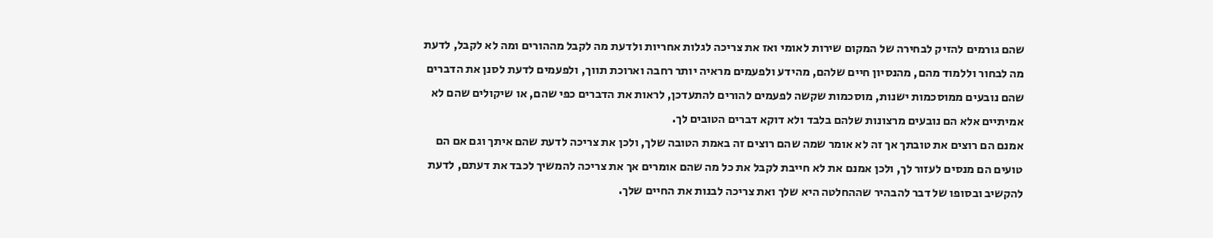שהם גורמים להזיק לבחירה של המקום שירות לאומי ואז את צריכה לגלות אחריות ולדעת מה לקבל מההורים ומה לא לקבל, לדעת מה לבחור וללמוד מהם, מהנסיון חיים שלהם, מהידע ולפעמים מראיה יותר רחבה וארוכת תווך, ולפעמים לדעת לסנן את הדברים שהם נובעים ממוסכמות ישנות, מוסכמות שקשה לפעמים להורים להתעדכן, לראות את הדברים כפי שהם, או שיקולים שהם לא אמיתיים אלא הם נובעים מרצונות שלהם בלבד ולא דוקא דברים הטובים לך.
אמנם הם רוצים את טובתך אך זה לא אומר שמה שהם רוצים זה באמת הטובה שלך, ולכן את צריכה לדעת שהם איתך וגם אם הם טועים הם מנסים לעזור לך, ולכן אמנם את לא חייבת לקבל את כל מה שהם אומרים אך את צריכה להמשיך לכבד את דעתם, לדעת להקשיב ובסופו של דבר להבהיר שההחלטה היא שלך ואת צריכה לבנות את החיים שלך.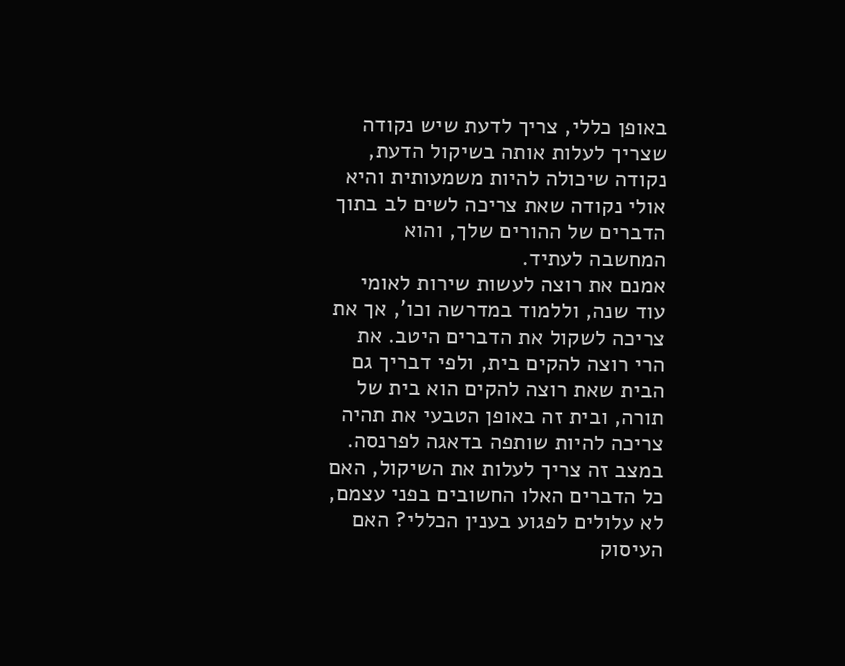באופן כללי, צריך לדעת שיש נקודה שצריך לעלות אותה בשיקול הדעת, נקודה שיכולה להיות משמעותית והיא אולי נקודה שאת צריכה לשים לב בתוך הדברים של ההורים שלך, והוא המחשבה לעתיד.
אמנם את רוצה לעשות שירות לאומי עוד שנה, וללמוד במדרשה וכו', אך את צריכה לשקול את הדברים היטב. את הרי רוצה להקים בית, ולפי דבריך גם הבית שאת רוצה להקים הוא בית של תורה, ובית זה באופן הטבעי את תהיה צריכה להיות שותפה בדאגה לפרנסה.
במצב זה צריך לעלות את השיקול, האם כל הדברים האלו החשובים בפני עצמם, לא עלולים לפגוע בענין הכללי? האם העיסוק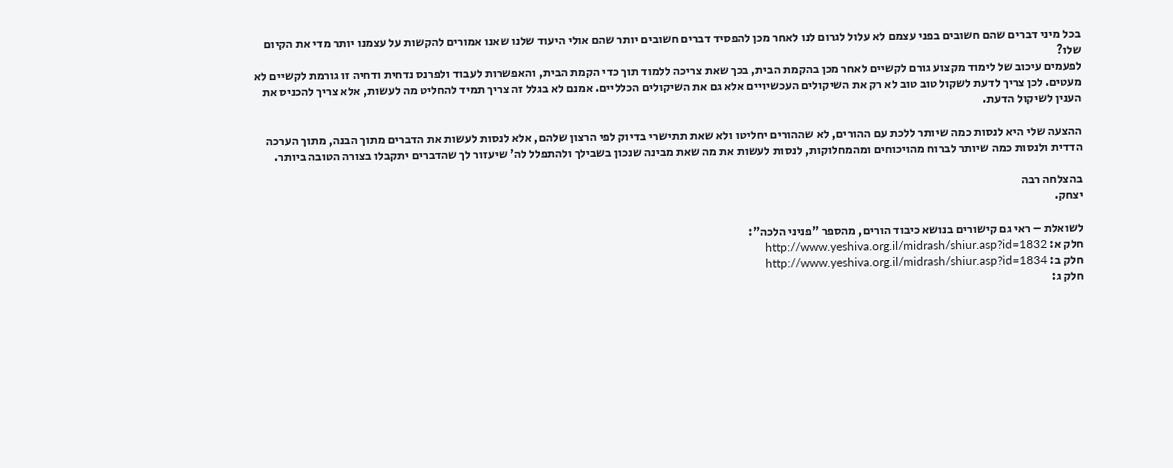בכל מיני דברים שהם חשובים בפני עצמם לא עלול לגרום לנו לאחר מכן להפסיד דברים חשובים יותר שהם אולי היעוד שלנו שאנו אמורים להקשות על עצמנו יותר מדי את הקיום שלו?
לפעמים עיכוב של לימוד מקצוע גורם לקשיים לאחר מכן בהקמת הבית, בכך שאת צריכה ללמוד תוך כדי הקמת הבית, והאפשרות לעבוד ולפרנס נדחית ודחיה זו גורמת לקשיים לא מעטים. לכן צריך לדעת לשקול טוב טוב לא רק את השיקולים העכשיויים אלא גם את השיקולים הכלליים. אמנם לא בגלל זה צריך תמיד להחליט מה לעשות, אלא צריך להכניס את הענין לשיקול הדעת.

ההצעה שלי היא לנסות כמה שיותר ללכת עם ההורים, לא שההורים יחליטו ולא שאת תתישרי בדיוק לפי הרצון שלהם, אלא לנסות לעשות את הדברים מתוך הבנה, מתוך הערכה הדדית ולנסות כמה שיותר לברוח מהויכוחים ומהמחלוקות, לנסות לעשות את מה שאת מבינה שנכון בשבילך ולהתפלל לה' שיעזור לך שהדברים יתקבלו בצורה הטובה ביותר.

בהצלחה רבה
יצחק.

לשואלת – ראי גם קישורים בנושא כיבוד הורים, מהספר "פניני הלכה":
חלק א: http://www.yeshiva.org.il/midrash/shiur.asp?id=1832
חלק ב: http://www.yeshiva.org.il/midrash/shiur.asp?id=1834
חלק ג: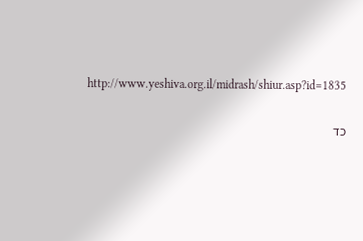http://www.yeshiva.org.il/midrash/shiur.asp?id=1835

כד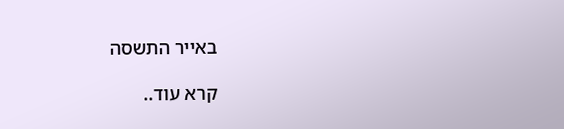באייר התשסה

קרא עוד..